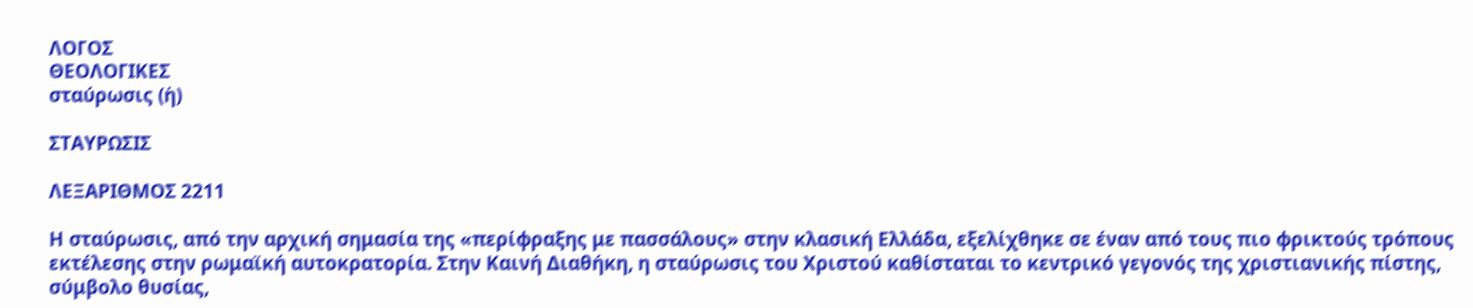ΛΟΓΟΣ
ΘΕΟΛΟΓΙΚΕΣ
σταύρωσις (ἡ)

ΣΤΑΥΡΩΣΙΣ

ΛΕΞΑΡΙΘΜΟΣ 2211

Η σταύρωσις, από την αρχική σημασία της «περίφραξης με πασσάλους» στην κλασική Ελλάδα, εξελίχθηκε σε έναν από τους πιο φρικτούς τρόπους εκτέλεσης στην ρωμαϊκή αυτοκρατορία. Στην Καινή Διαθήκη, η σταύρωσις του Χριστού καθίσταται το κεντρικό γεγονός της χριστιανικής πίστης, σύμβολο θυσίας,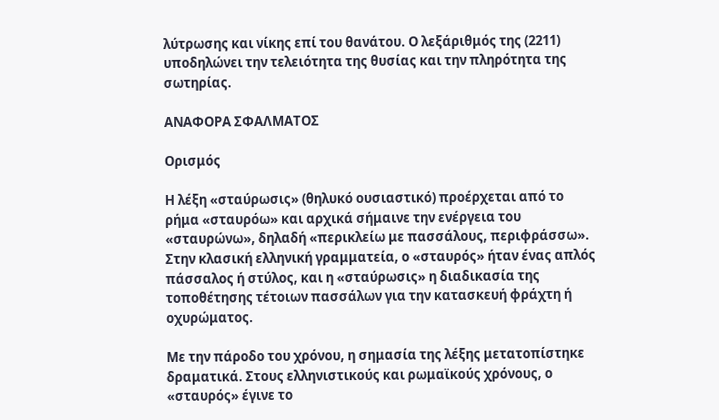λύτρωσης και νίκης επί του θανάτου. Ο λεξάριθμός της (2211) υποδηλώνει την τελειότητα της θυσίας και την πληρότητα της σωτηρίας.

ΑΝΑΦΟΡΑ ΣΦΑΛΜΑΤΟΣ

Ορισμός

Η λέξη «σταύρωσις» (θηλυκό ουσιαστικό) προέρχεται από το ρήμα «σταυρόω» και αρχικά σήμαινε την ενέργεια του «σταυρώνω», δηλαδή «περικλείω με πασσάλους, περιφράσσω». Στην κλασική ελληνική γραμματεία, ο «σταυρός» ήταν ένας απλός πάσσαλος ή στύλος, και η «σταύρωσις» η διαδικασία της τοποθέτησης τέτοιων πασσάλων για την κατασκευή φράχτη ή οχυρώματος.

Με την πάροδο του χρόνου, η σημασία της λέξης μετατοπίστηκε δραματικά. Στους ελληνιστικούς και ρωμαϊκούς χρόνους, ο «σταυρός» έγινε το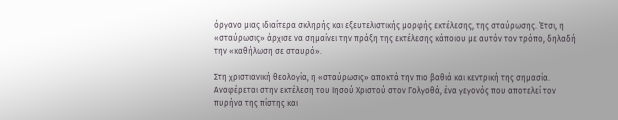όργανο μιας ιδιαίτερα σκληρής και εξευτελιστικής μορφής εκτέλεσης, της σταύρωσης. Έτσι, η «σταύρωσις» άρχισε να σημαίνει την πράξη της εκτέλεσης κάποιου με αυτόν τον τρόπο, δηλαδή την «καθήλωση σε σταυρό».

Στη χριστιανική θεολογία, η «σταύρωσις» αποκτά την πιο βαθιά και κεντρική της σημασία. Αναφέρεται στην εκτέλεση του Ιησού Χριστού στον Γολγοθά, ένα γεγονός που αποτελεί τον πυρήνα της πίστης και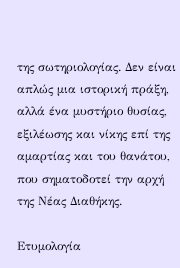της σωτηριολογίας. Δεν είναι απλώς μια ιστορική πράξη, αλλά ένα μυστήριο θυσίας, εξιλέωσης και νίκης επί της αμαρτίας και του θανάτου, που σηματοδοτεί την αρχή της Νέας Διαθήκης.

Ετυμολογία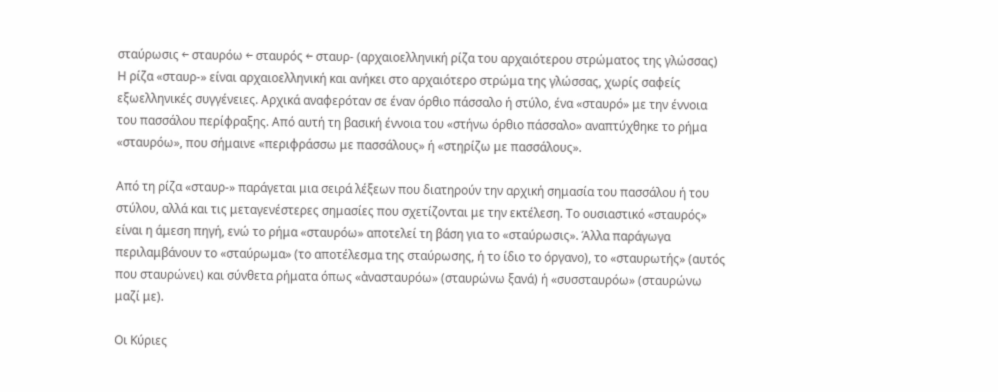σταύρωσις ← σταυρόω ← σταυρός ← σταυρ- (αρχαιοελληνική ρίζα του αρχαιότερου στρώματος της γλώσσας)
Η ρίζα «σταυρ-» είναι αρχαιοελληνική και ανήκει στο αρχαιότερο στρώμα της γλώσσας, χωρίς σαφείς εξωελληνικές συγγένειες. Αρχικά αναφερόταν σε έναν όρθιο πάσσαλο ή στύλο, ένα «σταυρό» με την έννοια του πασσάλου περίφραξης. Από αυτή τη βασική έννοια του «στήνω όρθιο πάσσαλο» αναπτύχθηκε το ρήμα «σταυρόω», που σήμαινε «περιφράσσω με πασσάλους» ή «στηρίζω με πασσάλους».

Από τη ρίζα «σταυρ-» παράγεται μια σειρά λέξεων που διατηρούν την αρχική σημασία του πασσάλου ή του στύλου, αλλά και τις μεταγενέστερες σημασίες που σχετίζονται με την εκτέλεση. Το ουσιαστικό «σταυρός» είναι η άμεση πηγή, ενώ το ρήμα «σταυρόω» αποτελεί τη βάση για το «σταύρωσις». Άλλα παράγωγα περιλαμβάνουν το «σταύρωμα» (το αποτέλεσμα της σταύρωσης, ή το ίδιο το όργανο), το «σταυρωτής» (αυτός που σταυρώνει) και σύνθετα ρήματα όπως «ἀνασταυρόω» (σταυρώνω ξανά) ή «συσσταυρόω» (σταυρώνω μαζί με).

Οι Κύριες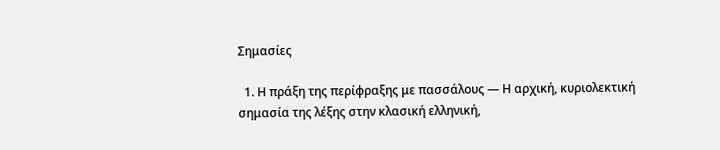Σημασίες

  1. Η πράξη της περίφραξης με πασσάλους — Η αρχική, κυριολεκτική σημασία της λέξης στην κλασική ελληνική,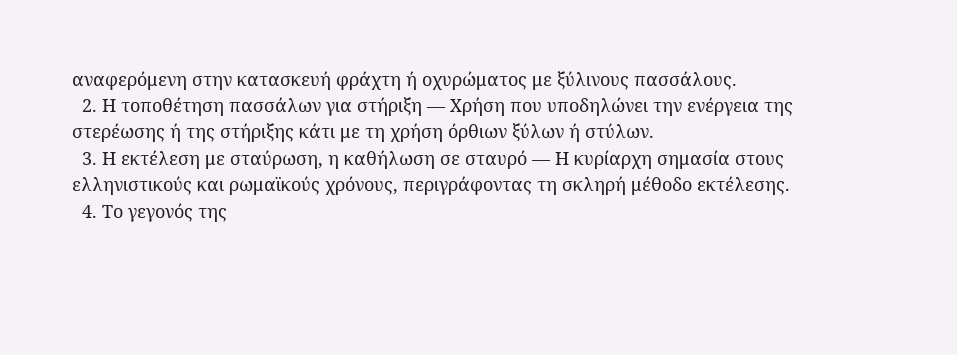αναφερόμενη στην κατασκευή φράχτη ή οχυρώματος με ξύλινους πασσάλους.
  2. Η τοποθέτηση πασσάλων για στήριξη — Χρήση που υποδηλώνει την ενέργεια της στερέωσης ή της στήριξης κάτι με τη χρήση όρθιων ξύλων ή στύλων.
  3. Η εκτέλεση με σταύρωση, η καθήλωση σε σταυρό — Η κυρίαρχη σημασία στους ελληνιστικούς και ρωμαϊκούς χρόνους, περιγράφοντας τη σκληρή μέθοδο εκτέλεσης.
  4. Το γεγονός της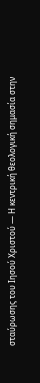σταύρωσης του Ιησού Χριστού — Η κεντρική θεολογική σημασία στην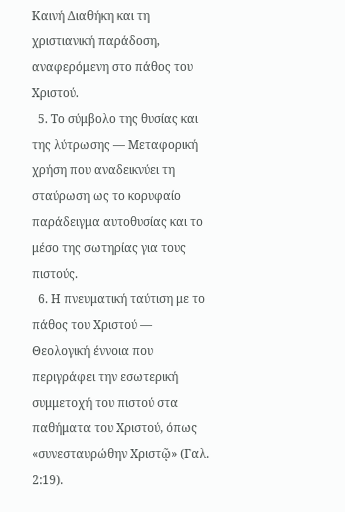Καινή Διαθήκη και τη χριστιανική παράδοση, αναφερόμενη στο πάθος του Χριστού.
  5. Το σύμβολο της θυσίας και της λύτρωσης — Μεταφορική χρήση που αναδεικνύει τη σταύρωση ως το κορυφαίο παράδειγμα αυτοθυσίας και το μέσο της σωτηρίας για τους πιστούς.
  6. Η πνευματική ταύτιση με το πάθος του Χριστού — Θεολογική έννοια που περιγράφει την εσωτερική συμμετοχή του πιστού στα παθήματα του Χριστού, όπως «συνεσταυρώθην Χριστῷ» (Γαλ. 2:19).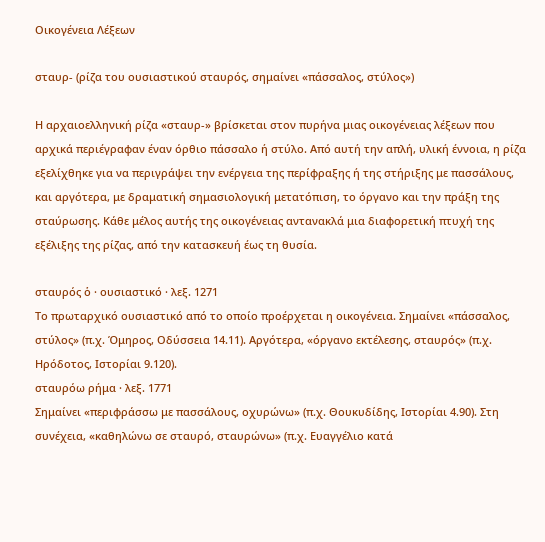Οικογένεια Λέξεων

σταυρ- (ρίζα του ουσιαστικού σταυρός, σημαίνει «πάσσαλος, στύλος»)

Η αρχαιοελληνική ρίζα «σταυρ-» βρίσκεται στον πυρήνα μιας οικογένειας λέξεων που αρχικά περιέγραφαν έναν όρθιο πάσσαλο ή στύλο. Από αυτή την απλή, υλική έννοια, η ρίζα εξελίχθηκε για να περιγράψει την ενέργεια της περίφραξης ή της στήριξης με πασσάλους, και αργότερα, με δραματική σημασιολογική μετατόπιση, το όργανο και την πράξη της σταύρωσης. Κάθε μέλος αυτής της οικογένειας αντανακλά μια διαφορετική πτυχή της εξέλιξης της ρίζας, από την κατασκευή έως τη θυσία.

σταυρός ὁ · ουσιαστικό · λεξ. 1271
Το πρωταρχικό ουσιαστικό από το οποίο προέρχεται η οικογένεια. Σημαίνει «πάσσαλος, στύλος» (π.χ. Όμηρος, Οδύσσεια 14.11). Αργότερα, «όργανο εκτέλεσης, σταυρός» (π.χ. Ηρόδοτος, Ιστορίαι 9.120).
σταυρόω ρήμα · λεξ. 1771
Σημαίνει «περιφράσσω με πασσάλους, οχυρώνω» (π.χ. Θουκυδίδης, Ιστορίαι 4.90). Στη συνέχεια, «καθηλώνω σε σταυρό, σταυρώνω» (π.χ. Ευαγγέλιο κατά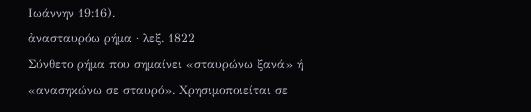Ιωάννην 19:16).
ἀνασταυρόω ρήμα · λεξ. 1822
Σύνθετο ρήμα που σημαίνει «σταυρώνω ξανά» ή «ανασηκώνω σε σταυρό». Χρησιμοποιείται σε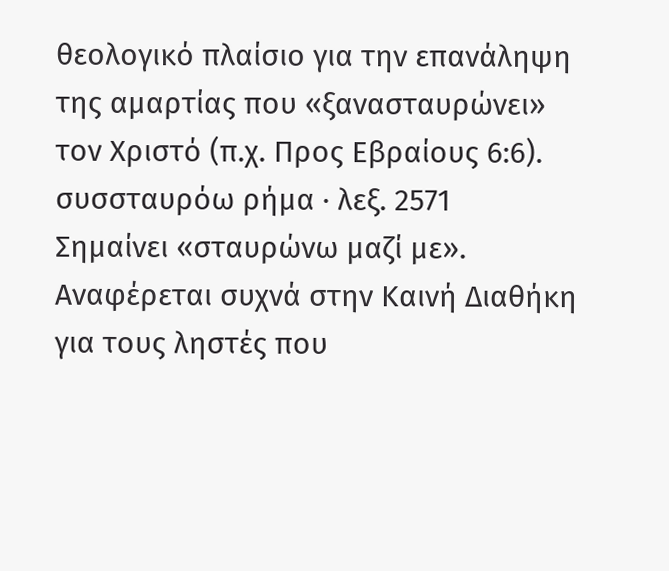θεολογικό πλαίσιο για την επανάληψη της αμαρτίας που «ξανασταυρώνει» τον Χριστό (π.χ. Προς Εβραίους 6:6).
συσσταυρόω ρήμα · λεξ. 2571
Σημαίνει «σταυρώνω μαζί με». Αναφέρεται συχνά στην Καινή Διαθήκη για τους ληστές που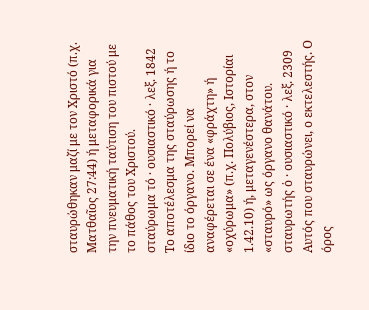σταυρώθηκαν μαζί με τον Χριστό (π.χ. Ματθαῖος 27:44) ή μεταφορικά για την πνευματική ταύτιση του πιστού με το πάθος του Χριστού.
σταύρωμα τό · ουσιαστικό · λεξ. 1842
Το αποτέλεσμα της σταύρωσης ή το ίδιο το όργανο. Μπορεί να αναφέρεται σε ένα «φράχτη» ή «οχύρωμα» (π.χ. Πολύβιος, Ιστορίαι 1.42.10) ή, μεταγενέστερα, στον «σταυρό» ως όργανο θανάτου.
σταυρωτής ὁ · ουσιαστικό · λεξ. 2309
Αυτός που σταυρώνει, ο εκτελεστής. Ο όρος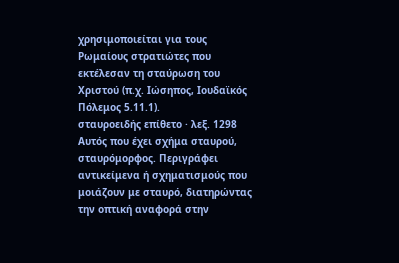χρησιμοποιείται για τους Ρωμαίους στρατιώτες που εκτέλεσαν τη σταύρωση του Χριστού (π.χ. Ιώσηπος, Ιουδαϊκός Πόλεμος 5.11.1).
σταυροειδής επίθετο · λεξ. 1298
Αυτός που έχει σχήμα σταυρού, σταυρόμορφος. Περιγράφει αντικείμενα ή σχηματισμούς που μοιάζουν με σταυρό, διατηρώντας την οπτική αναφορά στην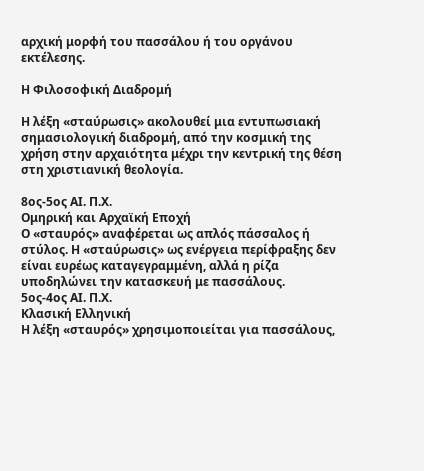αρχική μορφή του πασσάλου ή του οργάνου εκτέλεσης.

Η Φιλοσοφική Διαδρομή

Η λέξη «σταύρωσις» ακολουθεί μια εντυπωσιακή σημασιολογική διαδρομή, από την κοσμική της χρήση στην αρχαιότητα μέχρι την κεντρική της θέση στη χριστιανική θεολογία.

8ος-5ος ΑΙ. Π.Χ.
Ομηρική και Αρχαϊκή Εποχή
Ο «σταυρός» αναφέρεται ως απλός πάσσαλος ή στύλος. Η «σταύρωσις» ως ενέργεια περίφραξης δεν είναι ευρέως καταγεγραμμένη, αλλά η ρίζα υποδηλώνει την κατασκευή με πασσάλους.
5ος-4ος ΑΙ. Π.Χ.
Κλασική Ελληνική
Η λέξη «σταυρός» χρησιμοποιείται για πασσάλους,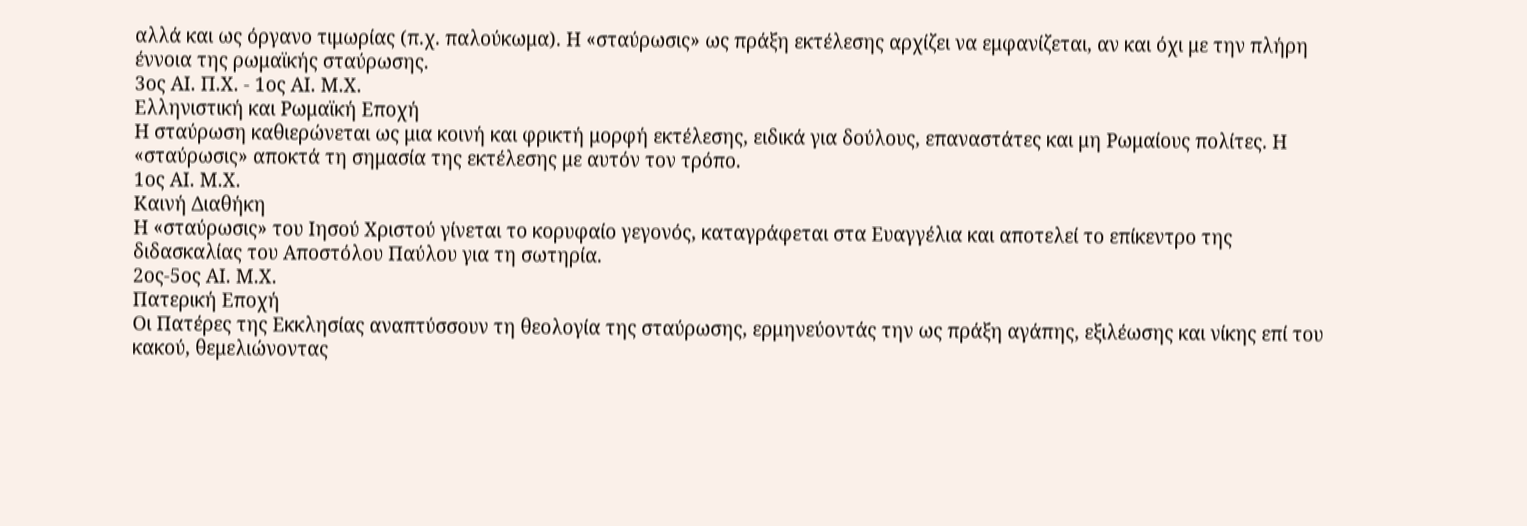αλλά και ως όργανο τιμωρίας (π.χ. παλούκωμα). Η «σταύρωσις» ως πράξη εκτέλεσης αρχίζει να εμφανίζεται, αν και όχι με την πλήρη έννοια της ρωμαϊκής σταύρωσης.
3ος ΑΙ. Π.Χ. - 1ος ΑΙ. Μ.Χ.
Ελληνιστική και Ρωμαϊκή Εποχή
Η σταύρωση καθιερώνεται ως μια κοινή και φρικτή μορφή εκτέλεσης, ειδικά για δούλους, επαναστάτες και μη Ρωμαίους πολίτες. Η «σταύρωσις» αποκτά τη σημασία της εκτέλεσης με αυτόν τον τρόπο.
1ος ΑΙ. Μ.Χ.
Καινή Διαθήκη
Η «σταύρωσις» του Ιησού Χριστού γίνεται το κορυφαίο γεγονός, καταγράφεται στα Ευαγγέλια και αποτελεί το επίκεντρο της διδασκαλίας του Αποστόλου Παύλου για τη σωτηρία.
2ος-5ος ΑΙ. Μ.Χ.
Πατερική Εποχή
Οι Πατέρες της Εκκλησίας αναπτύσσουν τη θεολογία της σταύρωσης, ερμηνεύοντάς την ως πράξη αγάπης, εξιλέωσης και νίκης επί του κακού, θεμελιώνοντας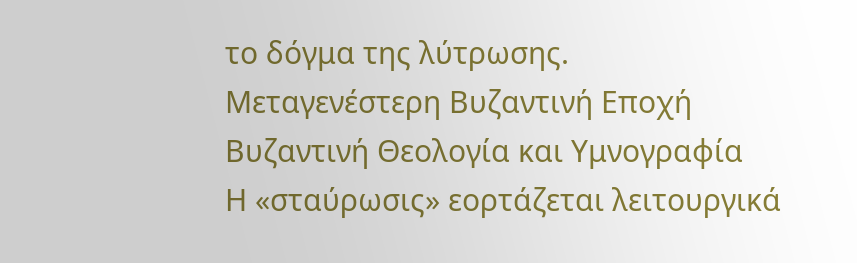το δόγμα της λύτρωσης.
Μεταγενέστερη Βυζαντινή Εποχή
Βυζαντινή Θεολογία και Υμνογραφία
Η «σταύρωσις» εορτάζεται λειτουργικά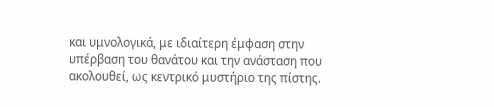και υμνολογικά, με ιδιαίτερη έμφαση στην υπέρβαση του θανάτου και την ανάσταση που ακολουθεί, ως κεντρικό μυστήριο της πίστης.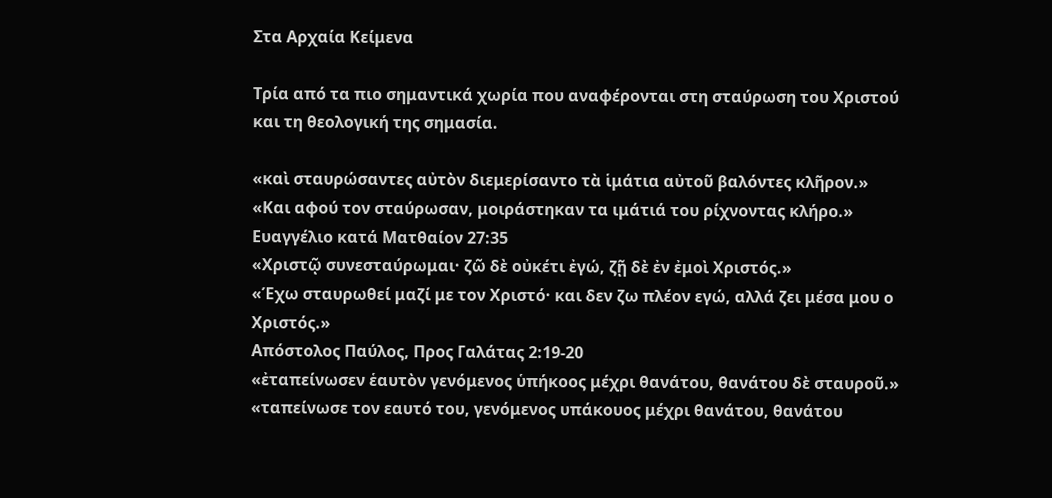Στα Αρχαία Κείμενα

Τρία από τα πιο σημαντικά χωρία που αναφέρονται στη σταύρωση του Χριστού και τη θεολογική της σημασία.

«καὶ σταυρώσαντες αὐτὸν διεμερίσαντο τὰ ἱμάτια αὐτοῦ βαλόντες κλῆρον.»
«Και αφού τον σταύρωσαν, μοιράστηκαν τα ιμάτιά του ρίχνοντας κλήρο.»
Ευαγγέλιο κατά Ματθαίον 27:35
«Χριστῷ συνεσταύρωμαι· ζῶ δὲ οὐκέτι ἐγώ, ζῇ δὲ ἐν ἐμοὶ Χριστός.»
«Έχω σταυρωθεί μαζί με τον Χριστό· και δεν ζω πλέον εγώ, αλλά ζει μέσα μου ο Χριστός.»
Απόστολος Παύλος, Προς Γαλάτας 2:19-20
«ἐταπείνωσεν ἑαυτὸν γενόμενος ὑπήκοος μέχρι θανάτου, θανάτου δὲ σταυροῦ.»
«ταπείνωσε τον εαυτό του, γενόμενος υπάκουος μέχρι θανάτου, θανάτου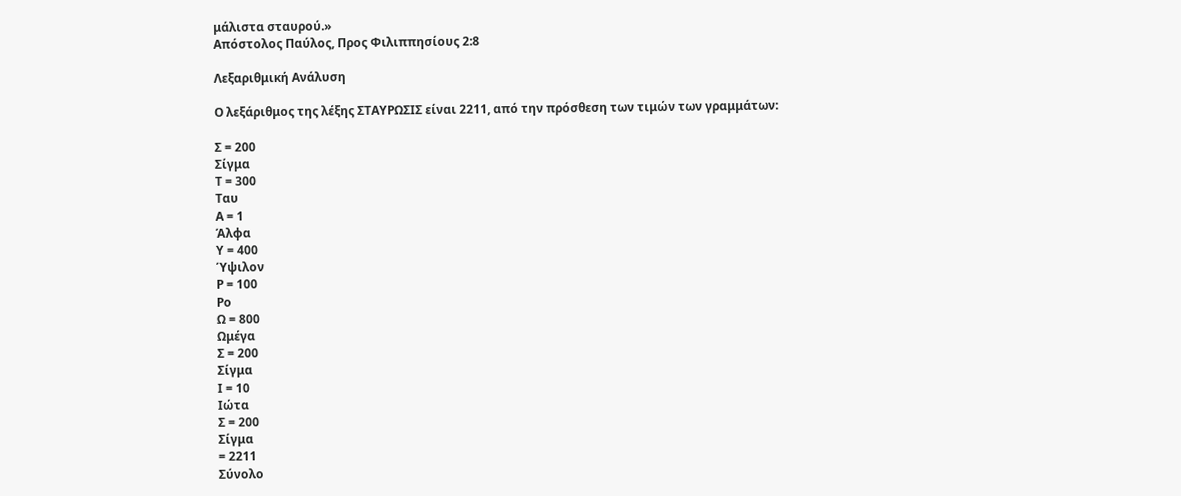μάλιστα σταυρού.»
Απόστολος Παύλος, Προς Φιλιππησίους 2:8

Λεξαριθμική Ανάλυση

Ο λεξάριθμος της λέξης ΣΤΑΥΡΩΣΙΣ είναι 2211, από την πρόσθεση των τιμών των γραμμάτων:

Σ = 200
Σίγμα
Τ = 300
Ταυ
Α = 1
Άλφα
Υ = 400
Ύψιλον
Ρ = 100
Ρο
Ω = 800
Ωμέγα
Σ = 200
Σίγμα
Ι = 10
Ιώτα
Σ = 200
Σίγμα
= 2211
Σύνολο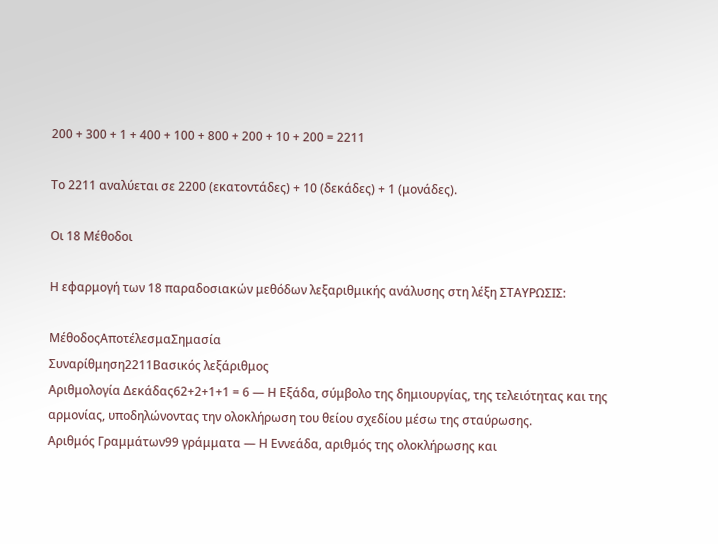200 + 300 + 1 + 400 + 100 + 800 + 200 + 10 + 200 = 2211

Το 2211 αναλύεται σε 2200 (εκατοντάδες) + 10 (δεκάδες) + 1 (μονάδες).

Οι 18 Μέθοδοι

Η εφαρμογή των 18 παραδοσιακών μεθόδων λεξαριθμικής ανάλυσης στη λέξη ΣΤΑΥΡΩΣΙΣ:

ΜέθοδοςΑποτέλεσμαΣημασία
Συναρίθμηση2211Βασικός λεξάριθμος
Αριθμολογία Δεκάδας62+2+1+1 = 6 — Η Εξάδα, σύμβολο της δημιουργίας, της τελειότητας και της αρμονίας, υποδηλώνοντας την ολοκλήρωση του θείου σχεδίου μέσω της σταύρωσης.
Αριθμός Γραμμάτων99 γράμματα — Η Εννεάδα, αριθμός της ολοκλήρωσης και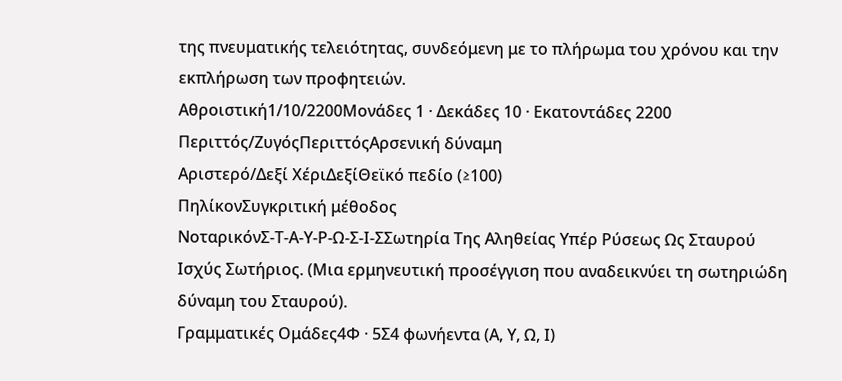της πνευματικής τελειότητας, συνδεόμενη με το πλήρωμα του χρόνου και την εκπλήρωση των προφητειών.
Αθροιστική1/10/2200Μονάδες 1 · Δεκάδες 10 · Εκατοντάδες 2200
Περιττός/ΖυγόςΠεριττόςΑρσενική δύναμη
Αριστερό/Δεξί ΧέριΔεξίΘεϊκό πεδίο (≥100)
ΠηλίκονΣυγκριτική μέθοδος
ΝοταρικόνΣ-Τ-Α-Υ-Ρ-Ω-Σ-Ι-ΣΣωτηρία Της Αληθείας Υπέρ Ρύσεως Ως Σταυρού Ισχύς Σωτήριος. (Μια ερμηνευτική προσέγγιση που αναδεικνύει τη σωτηριώδη δύναμη του Σταυρού).
Γραμματικές Ομάδες4Φ · 5Σ4 φωνήεντα (Α, Υ, Ω, Ι)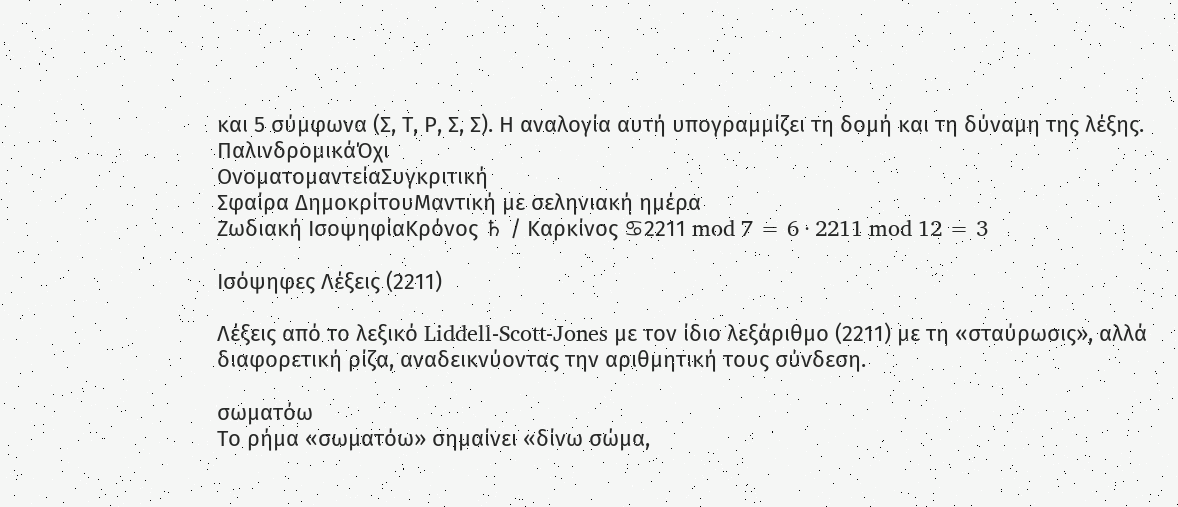και 5 σύμφωνα (Σ, Τ, Ρ, Σ, Σ). Η αναλογία αυτή υπογραμμίζει τη δομή και τη δύναμη της λέξης.
ΠαλινδρομικάΌχι
ΟνοματομαντείαΣυγκριτική
Σφαίρα ΔημοκρίτουΜαντική με σεληνιακή ημέρα
Ζωδιακή ΙσοψηφίαΚρόνος ♄ / Καρκίνος ♋2211 mod 7 = 6 · 2211 mod 12 = 3

Ισόψηφες Λέξεις (2211)

Λέξεις από το λεξικό Liddell-Scott-Jones με τον ίδιο λεξάριθμο (2211) με τη «σταύρωσις», αλλά διαφορετική ρίζα, αναδεικνύοντας την αριθμητική τους σύνδεση.

σωματόω
Το ρήμα «σωματόω» σημαίνει «δίνω σώμα,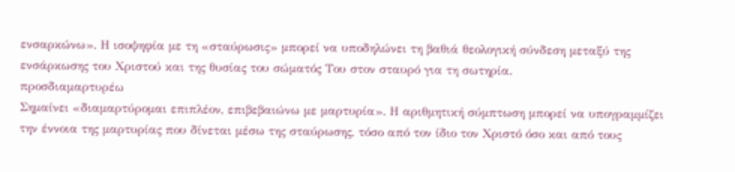ενσαρκώνω». Η ισοψηφία με τη «σταύρωσις» μπορεί να υποδηλώνει τη βαθιά θεολογική σύνδεση μεταξύ της ενσάρκωσης του Χριστού και της θυσίας του σώματός Του στον σταυρό για τη σωτηρία.
προσδιαμαρτυρέω
Σημαίνει «διαμαρτύρομαι επιπλέον, επιβεβαιώνω με μαρτυρία». Η αριθμητική σύμπτωση μπορεί να υπογραμμίζει την έννοια της μαρτυρίας που δίνεται μέσω της σταύρωσης, τόσο από τον ίδιο τον Χριστό όσο και από τους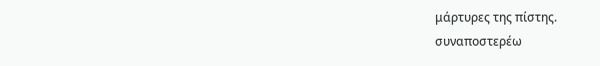μάρτυρες της πίστης.
συναποστερέω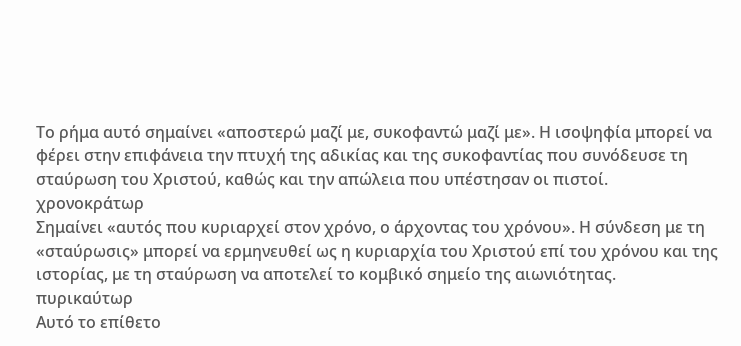Το ρήμα αυτό σημαίνει «αποστερώ μαζί με, συκοφαντώ μαζί με». Η ισοψηφία μπορεί να φέρει στην επιφάνεια την πτυχή της αδικίας και της συκοφαντίας που συνόδευσε τη σταύρωση του Χριστού, καθώς και την απώλεια που υπέστησαν οι πιστοί.
χρονοκράτωρ
Σημαίνει «αυτός που κυριαρχεί στον χρόνο, ο άρχοντας του χρόνου». Η σύνδεση με τη «σταύρωσις» μπορεί να ερμηνευθεί ως η κυριαρχία του Χριστού επί του χρόνου και της ιστορίας, με τη σταύρωση να αποτελεί το κομβικό σημείο της αιωνιότητας.
πυρικαύτωρ
Αυτό το επίθετο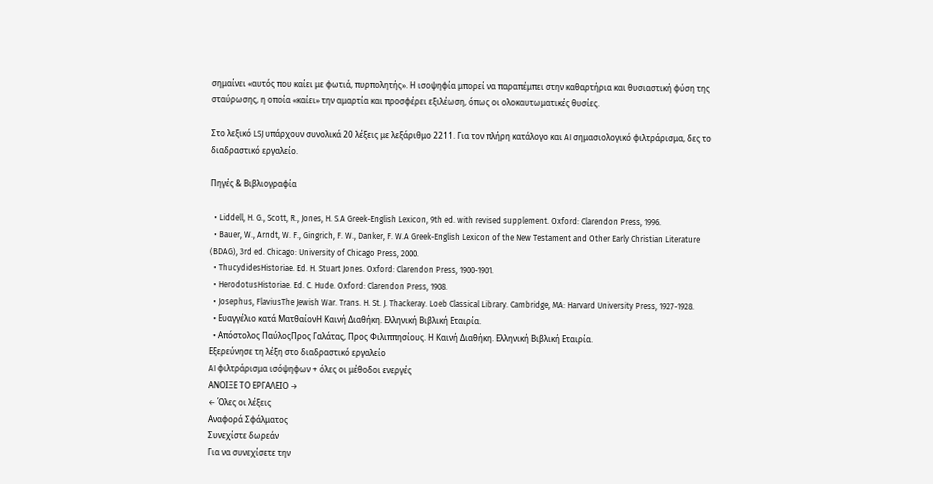σημαίνει «αυτός που καίει με φωτιά, πυρπολητής». Η ισοψηφία μπορεί να παραπέμπει στην καθαρτήρια και θυσιαστική φύση της σταύρωσης, η οποία «καίει» την αμαρτία και προσφέρει εξιλέωση, όπως οι ολοκαυτωματικές θυσίες.

Στο λεξικό LSJ υπάρχουν συνολικά 20 λέξεις με λεξάριθμο 2211. Για τον πλήρη κατάλογο και AI σημασιολογικό φιλτράρισμα, δες το διαδραστικό εργαλείο.

Πηγές & Βιβλιογραφία

  • Liddell, H. G., Scott, R., Jones, H. S.A Greek-English Lexicon, 9th ed. with revised supplement. Oxford: Clarendon Press, 1996.
  • Bauer, W., Arndt, W. F., Gingrich, F. W., Danker, F. W.A Greek-English Lexicon of the New Testament and Other Early Christian Literature (BDAG), 3rd ed. Chicago: University of Chicago Press, 2000.
  • ThucydidesHistoriae. Ed. H. Stuart Jones. Oxford: Clarendon Press, 1900-1901.
  • HerodotusHistoriae. Ed. C. Hude. Oxford: Clarendon Press, 1908.
  • Josephus, FlaviusThe Jewish War. Trans. H. St. J. Thackeray. Loeb Classical Library. Cambridge, MA: Harvard University Press, 1927-1928.
  • Ευαγγέλιο κατά ΜατθαίονΗ Καινή Διαθήκη. Ελληνική Βιβλική Εταιρία.
  • Απόστολος ΠαύλοςΠρος Γαλάτας, Προς Φιλιππησίους. Η Καινή Διαθήκη. Ελληνική Βιβλική Εταιρία.
Εξερεύνησε τη λέξη στο διαδραστικό εργαλείο
AI φιλτράρισμα ισόψηφων + όλες οι μέθοδοι ενεργές
ΑΝΟΙΞΕ ΤΟ ΕΡΓΑΛΕΙΟ →
← Όλες οι λέξεις
Αναφορά Σφάλματος
Συνεχίστε δωρεάν
Για να συνεχίσετε την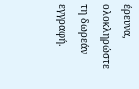έρευνα, ολοκληρώστε τη δωρεάν εγγραφή.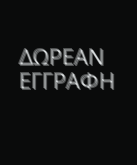ΔΩΡΕΑΝ ΕΓΓΡΑΦΗ